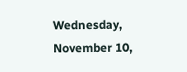Wednesday, November 10,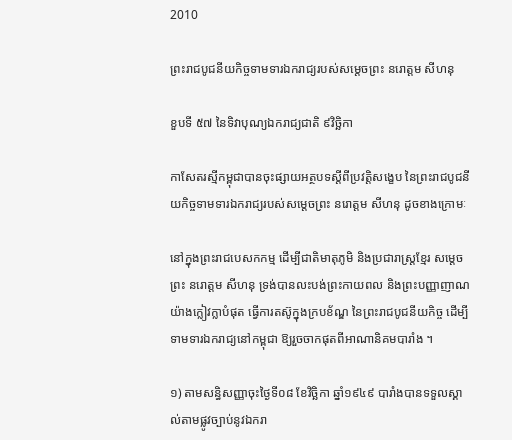2010

ព្រះរាជបូជនីយកិច្ចទាមទារឯករាជ្យរបស់សម្តេចព្រះ នរោត្តម សីហនុ

ខួបទី ៥៧ នៃទិវាបុណ្យឯករាជ្យជាតិ ៩វិច្ឆិកា

កាសែតរស្មីកម្ពុជាបានចុះផ្សាយអត្ថបទស្តីពីប្រវត្តិសង្ខេប នៃព្រះរាជបូជនីយកិច្ចទាមទារឯករាជ្យរបស់សម្តេចព្រះ នរោត្តម សីហនុ ដូចខាងក្រោមៈ

នៅក្នុងព្រះរាជបេសកកម្ម ដើម្បីជាតិមាតុភូមិ និងប្រជារាស្ត្រខ្មែរ សម្តេចព្រះ នរោត្តម សីហនុ ទ្រង់បានលះបង់ព្រះកាយពល និងព្រះបញ្ញាញាណយ៉ាងក្លៀវក្លាបំផុត ធ្វើការតស៊ូក្នុងក្របខ័ណ្ឌ នៃព្រះរាជបូជនីយកិច្ច ដើម្បីទាមទារឯករាជ្យនៅកម្ពុជា ឱ្យរួចចាកផុតពីអាណានិគមបារាំង ។

១) តាមសន្ធិសញ្ញាចុះថ្ងៃទី០៨ ខែវិច្ឆិកា ឆ្នាំ១៩៤៩ បារាំងបានទទួលស្គាល់តាមផ្លូវច្បាប់នូវឯករា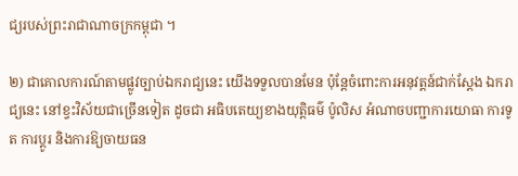ជ្យរបស់ព្រះរាជាណាចក្រកម្ពុជា ។

២) ជាគោលការណ៍តាមផ្លូវច្បាប់ឯករាជ្យនេះ យើងទទួលបានមែន ប៉ុន្តែចំពោះការអនុវត្តន៍ជាក់ស្តែង ឯករាជ្យនេះ នៅខ្វះវិស័យជាច្រើនទៀត ដូចជា អធិបតេយ្យខាងយុត្តិធម៌ ប៉ូលិស អំណាចបញ្ជាការយោធា ការទូត ការប្តូរ និងការឱ្យចាយធន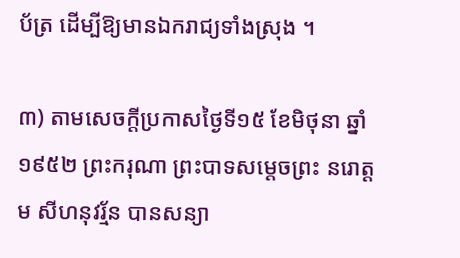ប័ត្រ ដើម្បីឱ្យមានឯករាជ្យទាំងស្រុង ។

៣) តាមសេចក្តីប្រកាសថ្ងៃទី១៥ ខែមិថុនា ឆ្នាំ១៩៥២ ព្រះករុណា ព្រះបាទសម្តេចព្រះ នរោត្តម សីហនុវរ្ម័ន បានសន្យា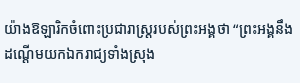យ៉ាងឱឡារិកចំពោះប្រជារាស្ត្ររបស់ព្រះអង្គថា “ព្រះអង្គនឹងដណ្តើមយកឯករាជ្យទាំងស្រុង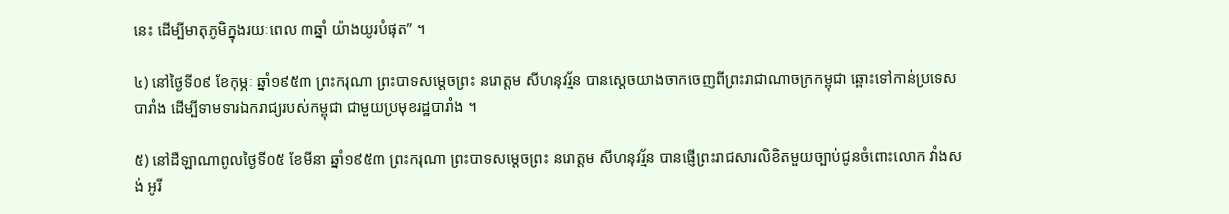នេះ ដើម្បីមាតុភូមិក្នុងរយៈពេល ៣ឆ្នាំ យ៉ាងយូរបំផុត” ។

៤) នៅថ្ងៃទី០៩ ខែកុម្ភៈ ឆ្នាំ១៩៥៣ ព្រះករុណា ព្រះបាទសម្តេចព្រះ នរោត្តម សីហនុវរ្ម័ន បានស្តេចយាងចាកចេញពីព្រះរាជាណាចក្រកម្ពុជា ឆ្ពោះទៅកាន់ប្រទេសបារាំង ដើម្បីទាមទារឯករាជ្យរបស់កម្ពុជា ជាមួយប្រមុខរដ្ឋបារាំង ។

៥) នៅដឺឡាណាពូលថ្ងៃទី០៥ ខែមីនា ឆ្នាំ១៩៥៣ ព្រះករុណា ព្រះបាទសម្តេចព្រះ នរោត្តម សីហនុវរ្ម័ន បានផ្ញើព្រះរាជសារលិខិតមួយច្បាប់ជូនចំពោះលោក វាំងសង់ អូរី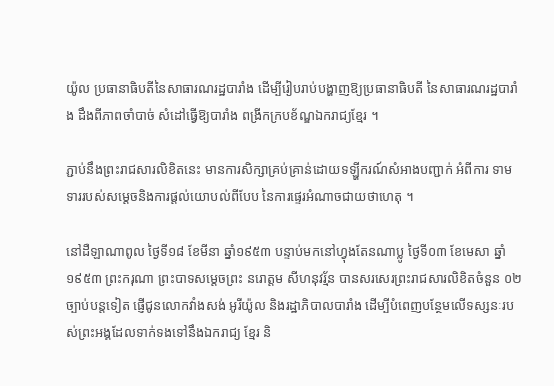យ៉ូល ប្រធានាធិបតីនៃសាធារណរដ្ឋបារាំង ដើម្បីរៀបរាប់បង្ហាញឱ្យប្រធានាធិបតី នៃសាធារណរដ្ឋបារាំង ដឹងពីភាពចាំបាច់ សំដៅធ្វើឱ្យបារាំង ពង្រីកក្របខ័ណ្ឌឯករាជ្យខ្មែរ ។

ភ្ជាប់នឹងព្រះរាជសារលិខិតនេះ មានការសិក្សាគ្រប់គ្រាន់ដោយទឡ្ហីករណ៍សំអាងបញ្ជាក់ អំពីការ ទាមទាររបស់សម្តេចនិងការផ្តល់យោបល់ពីបែប នៃការផ្ទេរអំណាចជាយថាហេតុ ។

នៅដឺឡាណាពូល ថ្ងៃទី១៨ ខែមីនា ឆ្នាំ១៩៥៣ បន្ទាប់មកនៅហ្វុងតែនណាប្លូ ថ្ងៃទី០៣ ខែមេសា ឆ្នាំ១៩៥៣ ព្រះករុណា ព្រះបាទសម្តេចព្រះ នរោត្តម សីហនុវរ្ម័ន បានសរសេរព្រះរាជសារលិខិតចំនួន ០២ ច្បាប់បន្តទៀត ផ្ញើជូនលោកវាំងសង់ អូរីយ៉ូល និងរដ្ឋាភិបាលបារាំង ដើម្បីបំពេញបន្ថែមលើទស្សនៈរបស់ព្រះអង្គដែលទាក់ទងទៅនឹងឯករាជ្យ ខ្មែរ និ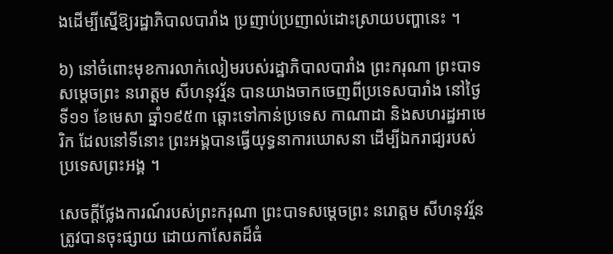ងដើម្បីស្នើឱ្យរដ្ឋាភិបាលបារាំង ប្រញាប់ប្រញាល់ដោះស្រាយបញ្ហានេះ ។

៦) នៅចំពោះមុខការលាក់លៀមរបស់រដ្ឋាភិបាលបារាំង ព្រះករុណា ព្រះបាទសម្តេចព្រះ នរោត្តម សីហនុវរ្ម័ន បានយាងចាកចេញពីប្រទេសបារាំង នៅថ្ងៃទី១១ ខែមេសា ឆ្នាំ១៩៥៣ ឆ្ពោះទៅកាន់ប្រទេស កាណាដា និងសហរដ្ឋអាមេរិក ដែលនៅទីនោះ ព្រះអង្គបានធ្វើយុទ្ធនាការឃោសនា ដើម្បីឯករាជ្យរបស់ប្រទេសព្រះអង្គ ។

សេចក្តីថ្លែងការណ៍របស់ព្រះករុណា ព្រះបាទសម្តេចព្រះ នរោត្តម សីហនុវរ្ម័ន ត្រូវបានចុះផ្សាយ ដោយកាសែតដ៏ធំ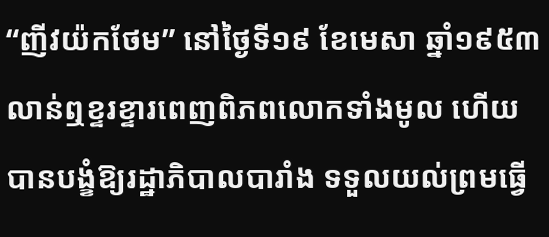“ញីវយ៉កថែម” នៅថ្ងៃទី១៩ ខែមេសា ឆ្នាំ១៩៥៣ លាន់ឮខ្ទរខ្ទារពេញពិភពលោកទាំងមូល ហើយបានបង្ខំឱ្យរដ្ឋាភិបាលបារាំង ទទួលយល់ព្រមធ្វើ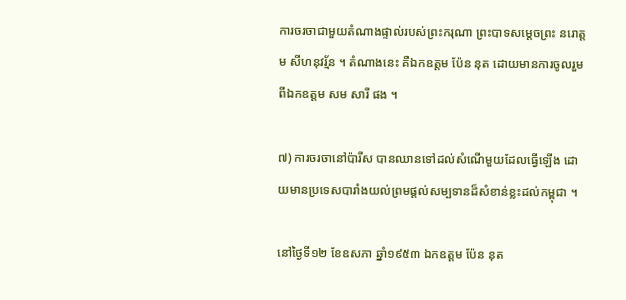ការចរចាជាមួយតំណាងផ្ទាល់របស់ព្រះករុណា ព្រះបាទសម្តេចព្រះ នរោត្តម សីហនុវរ្ម័ន ។ តំណាងនេះ គឺឯកឧត្តម ប៉ែន នុត ដោយមានការចូលរួមពីឯកឧត្តម សម សារី ផង ។

៧) ការចរចានៅប៉ារីស បានឈានទៅដល់សំណើមួយដែលធ្វើឡើង ដោយមានប្រទេសបារាំងយល់ព្រមផ្តល់សម្បទានដ៏សំខាន់ខ្លះដល់កម្ពុជា ។

នៅថ្ងៃទី១២ ខែឧសភា ឆ្នាំ១៩៥៣ ឯកឧត្តម ប៉ែន នុត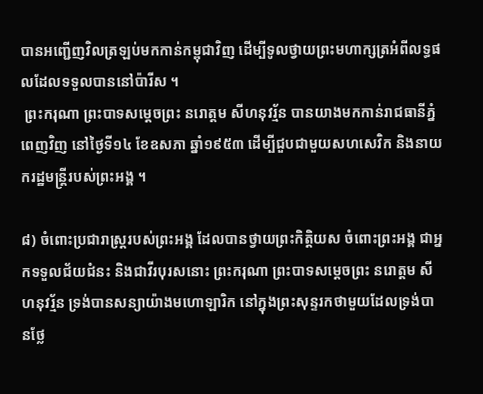បានអញ្ជើញវិលត្រឡប់មកកាន់កម្ពុជាវិញ ដើម្បីទូលថ្វាយព្រះមហាក្សត្រអំពីលទ្ធផលដែលទទួលបាននៅប៉ារីស ។
 ព្រះករុណា ព្រះបាទសម្តេចព្រះ នរោត្តម សីហនុវរ្ម័ន បានយាងមកកាន់រាជធានីភ្នំពេញវិញ នៅថ្ងៃទី១៤ ខែឧសភា ឆ្នាំ១៩៥៣ ដើម្បីជួបជាមួយសហសេវិក និងនាយករដ្ឋមន្ត្រីរបស់ព្រះអង្គ ។

៨) ចំពោះប្រជារាស្ត្ររបស់ព្រះអង្គ ដែលបានថ្វាយព្រះកិត្តិយស ចំពោះព្រះអង្គ ជាអ្នកទទួលជ័យជំនះ និងជាវីរបុរសនោះ ព្រះករុណា ព្រះបាទសម្តេចព្រះ នរោត្តម សីហនុវរ្ម័ន ទ្រង់បានសន្យាយ៉ាងមហោឡារិក នៅក្នុងព្រះសុន្ទរកថាមួយដែលទ្រង់បានថ្លែ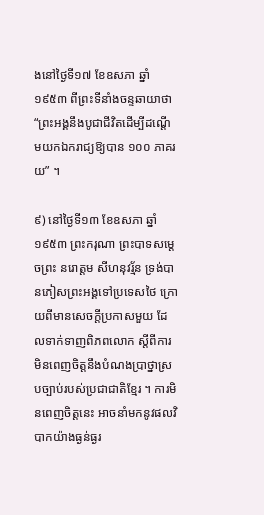ងនៅថ្ងៃទី១៧ ខែឧសភា ឆ្នាំ១៩៥៣ ពីព្រះទីនាំងចន្ទឆាយាថា “ព្រះអង្គនឹងបូជាជីវិតដើម្បីដណ្តើមយកឯករាជ្យឱ្យបាន ១០០ ភាគរយ” ។

៩) នៅថ្ងៃទី១៣ ខែឧសភា ឆ្នាំ១៩៥៣ ព្រះករុណា ព្រះបាទសម្តេចព្រះ នរោត្តម សីហនុវរ្ម័ន ទ្រង់បានភៀសព្រះអង្គទៅប្រទេសថៃ ក្រោយពីមានសេចក្តីប្រកាសមួយ ដែលទាក់ទាញពិភពលោក ស្តីពីការ មិនពេញចិត្តនឹងបំណងប្រាថ្នាស្របច្បាប់របស់ប្រជាជាតិខ្មែរ ។ ការមិនពេញចិត្តនេះ អាចនាំមកនូវផលវិបាកយ៉ាងធ្ងន់ធ្ងរ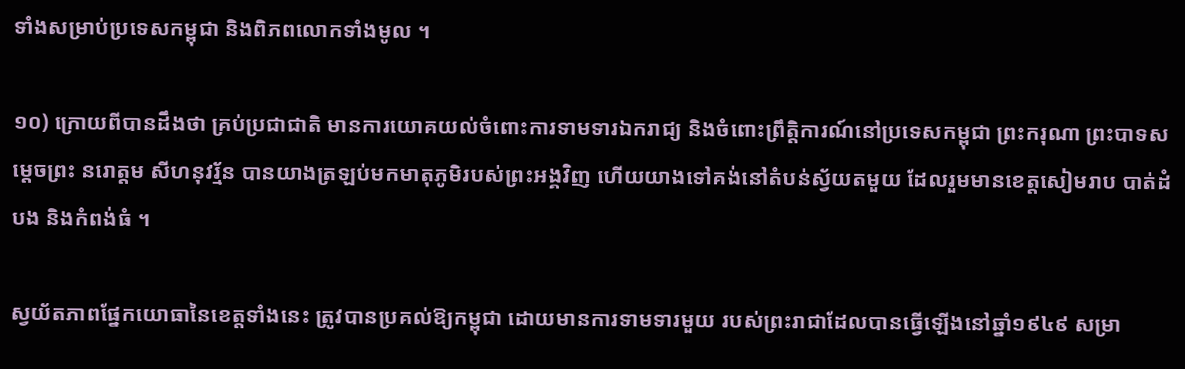ទាំងសម្រាប់ប្រទេសកម្ពុជា និងពិភពលោកទាំងមូល ។

១០) ក្រោយពីបានដឹងថា គ្រប់ប្រជាជាតិ មានការយោគយល់ចំពោះការទាមទារឯករាជ្យ និងចំពោះព្រឹត្តិការណ៍នៅប្រទេសកម្ពុជា ព្រះករុណា ព្រះបាទសម្តេចព្រះ នរោត្តម សីហនុវរ្ម័ន បានយាងត្រឡប់មកមាតុភូមិរបស់ព្រះអង្គវិញ ហើយយាងទៅគង់នៅតំបន់ស្វ័យតមួយ ដែលរួមមានខេត្តសៀមរាប បាត់ដំបង និងកំពង់ធំ ។

ស្វយ័តភាពផ្នែកយោធានៃខេត្តទាំងនេះ ត្រូវបានប្រគល់ឱ្យកម្ពុជា ដោយមានការទាមទារមួយ របស់ព្រះរាជាដែលបានធ្វើឡើងនៅឆ្នាំ១៩៤៩ សម្រា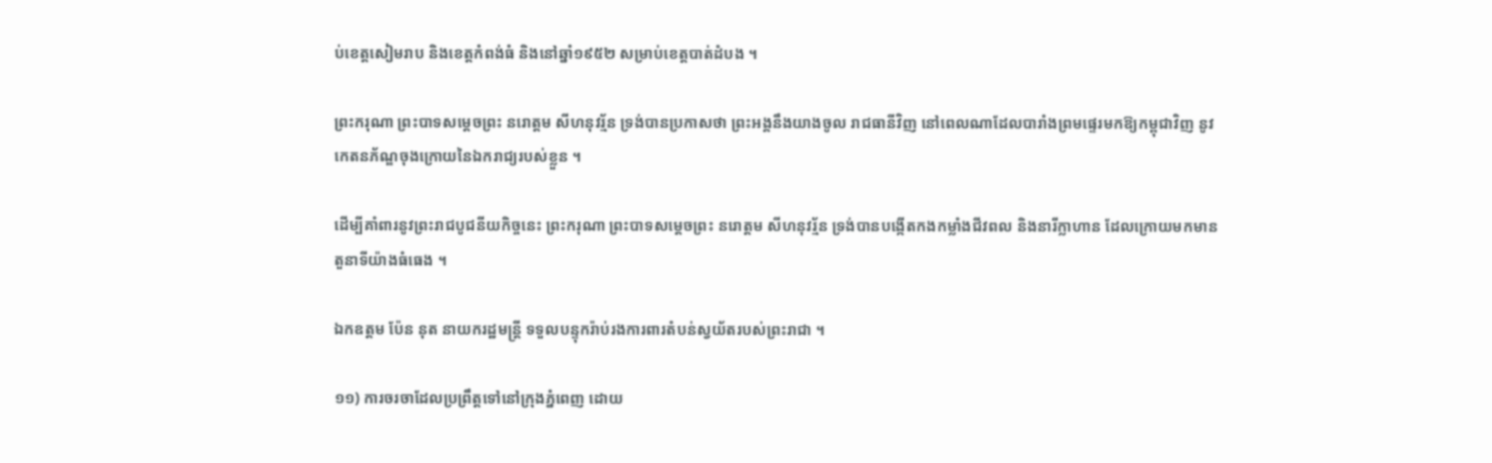ប់ខេត្តសៀមរាប និងខេត្តកំពង់ធំ និងនៅឆ្នាំ១៩៥២ សម្រាប់ខេត្តបាត់ដំបង ។

ព្រះករុណា ព្រះបាទសម្តេចព្រះ នរោត្តម សីហនុវរ្ម័ន ទ្រង់បានប្រកាសថា ព្រះអង្គនឹងយាងចូល រាជធានីវិញ នៅពេលណាដែលបារាំងព្រមផ្ទេរមកឱ្យកម្ពុជាវិញ នូវកេតនភ័ណ្ឌចុងក្រោយនៃឯករាជ្យរបស់ខ្លួន ។

ដើម្បីគាំពារនូវព្រះរាជបូជនីយកិច្ចនេះ ព្រះករុណា ព្រះបាទសម្តេចព្រះ នរោត្តម សីហនុវរ្ម័ន ទ្រង់បានបង្កើតកងកម្លាំងជីវពល និងនារីក្លាហាន ដែលក្រោយមកមានតួនាទីយ៉ាងធំធេង ។

ឯកឧត្តម ប៉ែន នុត នាយករដ្ឋមន្ត្រី ទទួលបន្ទុករ៉ាប់រងការពារតំបន់ស្វយ័តរបស់ព្រះរាជា ។

១១) ការចរចាដែលប្រព្រឹត្តទៅនៅក្រុងភ្នំពេញ ដោយ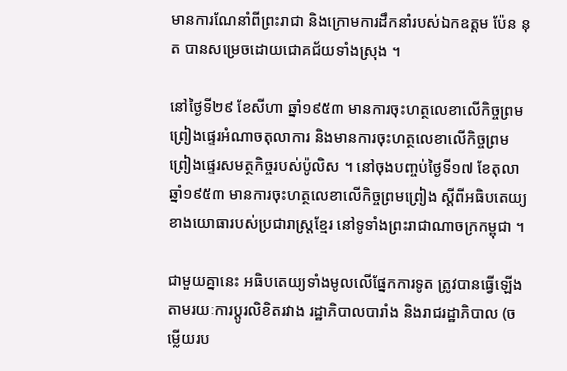មានការណែនាំពីព្រះរាជា និងក្រោមការដឹកនាំរបស់ឯកឧត្តម ប៉ែន នុត បានសម្រេចដោយជោគជ័យទាំងស្រុង ។

នៅថ្ងៃទី២៩ ខែសីហា ឆ្នាំ១៩៥៣ មានការចុះហត្ថលេខាលើកិច្ចព្រមព្រៀងផ្ទេរអំណាចតុលាការ និងមានការចុះហត្ថលេខាលើកិច្ចព្រមព្រៀងផ្ទេរសមត្ថកិច្ចរបស់ប៉ូលិស ។ នៅចុងបញ្ចប់ថ្ងៃទី១៧ ខែតុលា ឆ្នាំ១៩៥៣ មានការចុះហត្ថលេខាលើកិច្ចព្រមព្រៀង ស្តីពីអធិបតេយ្យខាងយោធារបស់ប្រជារាស្ត្រខ្មែរ នៅទូទាំងព្រះរាជាណាចក្រកម្ពុជា ។

ជាមួយគ្នានេះ អធិបតេយ្យទាំងមូលលើផ្នែកការទូត ត្រូវបានធ្វើឡើងតាមរយៈការប្តូរលិខិតរវាង រដ្ឋាភិបាលបារាំង និងរាជរដ្ឋាភិបាល (ចម្លើយរប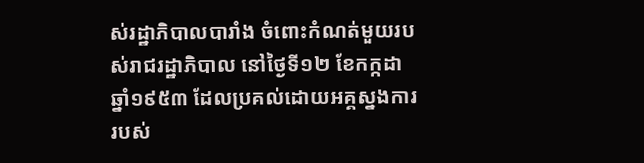ស់រដ្ឋាភិបាលបារាំង ចំពោះកំណត់មួយរបស់រាជរដ្ឋាភិបាល នៅថ្ងៃទី១២ ខែកក្កដា ឆ្នាំ១៩៥៣ ដែលប្រគល់ដោយអគ្គស្នងការ របស់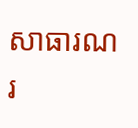សាធារណរ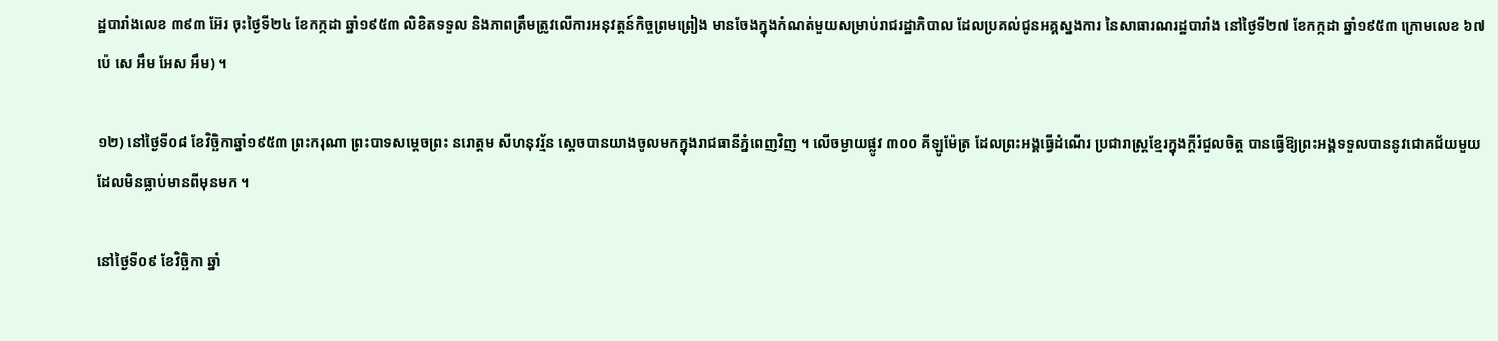ដ្ឋបារាំងលេខ ៣៩៣ អ៊ែរ ចុះថ្ងៃទី២៤ ខែកក្កដា ឆ្នាំ១៩៥៣ លិខិតទទួល និងភាពត្រឹមត្រូវលើការអនុវត្តន៍កិច្ចព្រមព្រៀង មានចែងក្នុងកំណត់មួយសម្រាប់រាជរដ្ឋាភិបាល ដែលប្រគល់ជូនអគ្គស្នងការ នៃសាធារណរដ្ឋបារាំង នៅថ្ងៃទី២៧ ខែកក្កដា ឆ្នាំ១៩៥៣ ក្រោមលេខ ៦៧ ប៉េ សេ អឹម អែស អឹម) ។

១២) នៅថ្ងៃទី០៨ ខែវិច្ឆិកាឆ្នាំ១៩៥៣ ព្រះករុណា ព្រះបាទសម្តេចព្រះ នរោត្តម សីហនុវរ្ម័ន ស្តេចបានយាងចូលមកក្នុងរាជធានីភ្នំពេញវិញ ។ លើចម្ងាយផ្លូវ ៣០០ គីឡូម៉ែត្រ ដែលព្រះអង្គធ្វើដំណើរ ប្រជារាស្ត្រខ្មែរក្នុងក្តីរំជួលចិត្ត បានធ្វើឱ្យព្រះអង្គទទួលបាននូវជោគជ័យមួយដែលមិនធ្លាប់មានពីមុនមក ។

នៅថ្ងៃទី០៩ ខែវិច្ឆិកា ឆ្នាំ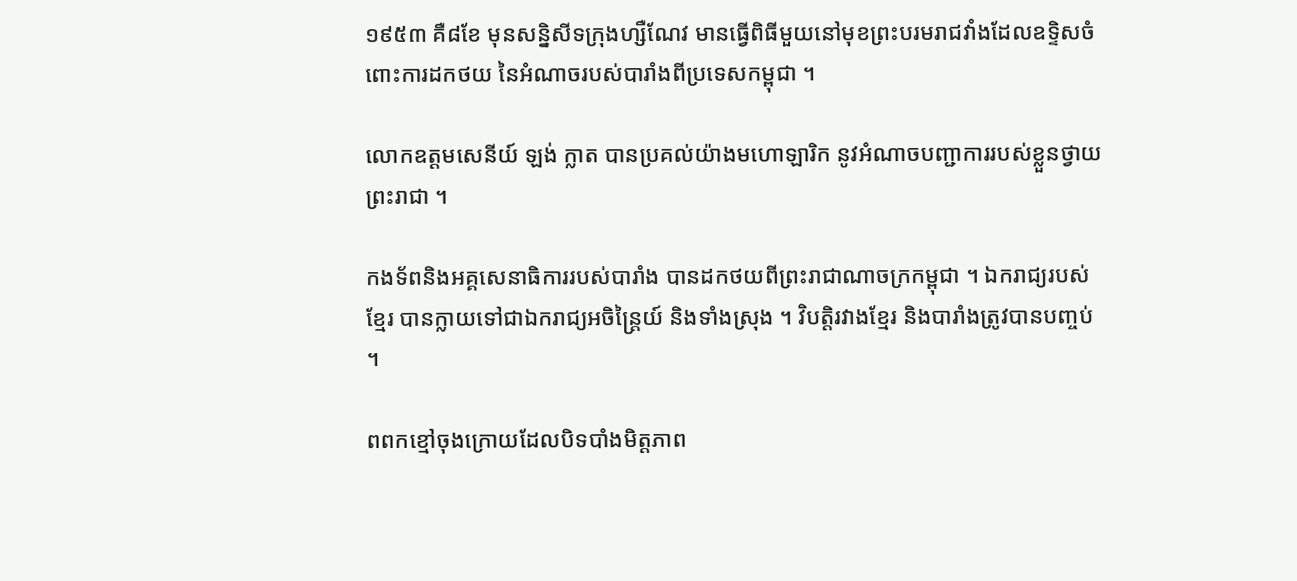១៩៥៣ គឺ៨ខែ មុនសន្និសីទក្រុងហ្សឺណែវ មានធ្វើពិធីមួយនៅមុខព្រះបរមរាជវាំងដែលឧទ្ទិសចំពោះការដកថយ នៃអំណាចរបស់បារាំងពីប្រទេសកម្ពុជា ។

លោកឧត្តមសេនីយ៍ ឡង់ ក្លាត បានប្រគល់យ៉ាងមហោឡារិក នូវអំណាចបញ្ជាការរបស់ខ្លួនថ្វាយព្រះរាជា ។

កងទ័ពនិងអគ្គសេនាធិការរបស់បារាំង បានដកថយពីព្រះរាជាណាចក្រកម្ពុជា ។ ឯករាជ្យរបស់ខ្មែរ បានក្លាយទៅជាឯករាជ្យអចិន្ត្រៃយ៍ និងទាំងស្រុង ។ វិបត្តិរវាងខ្មែរ និងបារាំងត្រូវបានបញ្ចប់ ។

ពពកខ្មៅចុងក្រោយដែលបិទបាំងមិត្តភាព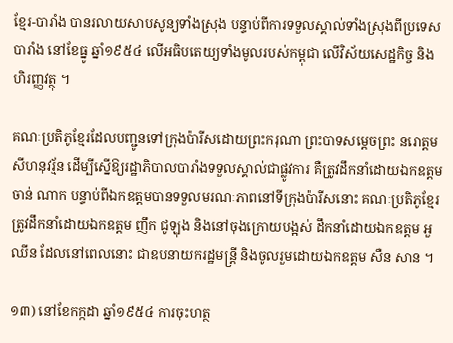ខ្មែរ-បារាំង បានរលាយសាបសូន្យទាំងស្រុង បន្ទាប់ពីការទទួលស្គាល់ទាំងស្រុងពីប្រទេសបារាំង នៅខែធ្នូ ឆ្នាំ១៩៥៤ លើអធិបតេយ្យទាំងមូលរបស់កម្ពុជា លើវិស័យសេដ្ឋកិច្ច និងហិរញ្ញវត្ថុ ។

គណៈប្រតិភូខ្មែរដែលបញ្ជូនទៅក្រុងប៉ារីសដោយព្រះករុណា ព្រះបាទសម្តេចព្រះ នរោត្តម សីហនុវរ្ម័ន ដើម្បីស្នើឱ្យរដ្ឋាភិបាលបារាំងទទួលស្គាល់ជាផ្លូវការ គឺត្រូវដឹកនាំដោយឯកឧត្តម ចាន់ ណាក បន្ទាប់ពីឯកឧត្តមបានទទួលមរណៈភាពនៅទីក្រុងប៉ារីសនោះ គណៈប្រតិភូខ្មែរ ត្រូវដឹកនាំដោយឯកឧត្តម ញឹក ជូឡុង និងនៅចុងក្រោយបង្អស់ ដឹកនាំដោយឯកឧត្តម អួ ឈីន ដែលនៅពេលនោះ ជាឧបនាយករដ្ឋមន្ត្រី និងចូលរួមដោយឯកឧត្តម សឺន សាន ។

១៣) នៅខែកក្កដា ឆ្នាំ១៩៥៤ ការចុះហត្ថ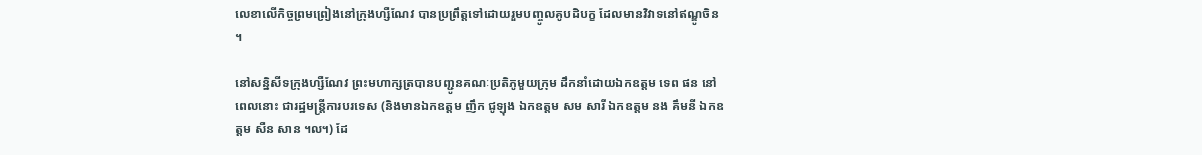លេខាលើកិច្ចព្រមព្រៀងនៅក្រុងហ្សឺណែវ បានប្រព្រឹត្តទៅដោយរួមបញ្ចូលគូបដិបក្ខ ដែលមានវិវាទនៅឥណ្ឌូចិន ។

នៅសន្និសីទក្រុងហ្សឺណែវ ព្រះមហាក្សត្របានបញ្ជូនគណៈប្រតិភូមួយក្រុម ដឹកនាំដោយឯកឧត្តម ទេព ផន នៅពេលនោះ ជារដ្ឋមន្ត្រីការបរទេស (និងមានឯកឧត្តម ញឹក ជូឡុង ឯកឧត្តម សម សារី ឯកឧត្តម នង គឹមនី ឯកឧត្តម សឺន សាន ៘) ដែ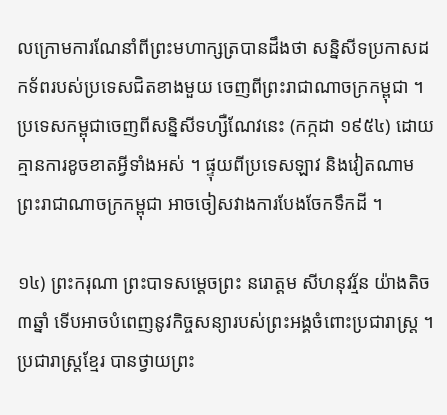លក្រោមការណែនាំពីព្រះមហាក្សត្របានដឹងថា សន្និសីទប្រកាសដកទ័ពរបស់ប្រទេសជិតខាងមួយ ចេញពីព្រះរាជាណាចក្រកម្ពុជា ។ ប្រទេសកម្ពុជាចេញពីសន្និសីទហ្សឺណែវនេះ (កក្កដា ១៩៥៤) ដោយគ្មានការខូចខាតអ្វីទាំងអស់ ។ ផ្ទុយពីប្រទេសឡាវ និងវៀតណាម ព្រះរាជាណាចក្រកម្ពុជា អាចចៀសវាងការបែងចែកទឹកដី ។

១៤) ព្រះករុណា ព្រះបាទសម្តេចព្រះ នរោត្តម សីហនុវរ្ម័ន យ៉ាងតិច ៣ឆ្នាំ ទើបអាចបំពេញនូវកិច្ចសន្យារបស់ព្រះអង្គចំពោះប្រជារាស្ត្រ ។ ប្រជារាស្ត្រខ្មែរ បានថ្វាយព្រះ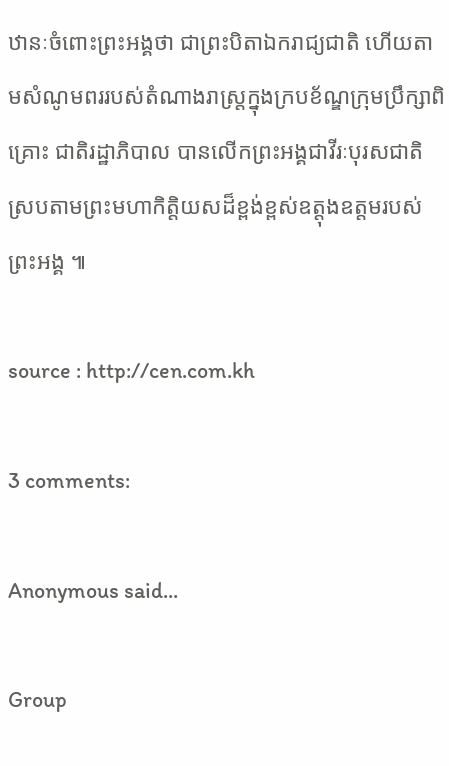ឋានៈចំពោះព្រះអង្គថា ជាព្រះបិតាឯករាជ្យជាតិ ហើយតាមសំណូមពររបស់តំណាងរាស្ត្រក្នុងក្របខ័ណ្ឌក្រុមប្រឹក្សាពិគ្រោះ ជាតិរដ្ឋាភិបាល បានលើកព្រះអង្គជាវីរៈបុរសជាតិ ស្របតាមព្រះមហាកិត្តិយសដ៏ខ្ពង់ខ្ពស់ឧត្តុងឧត្តមរបស់ព្រះអង្គ ៕

source : http://cen.com.kh

3 comments:

Anonymous said...

Group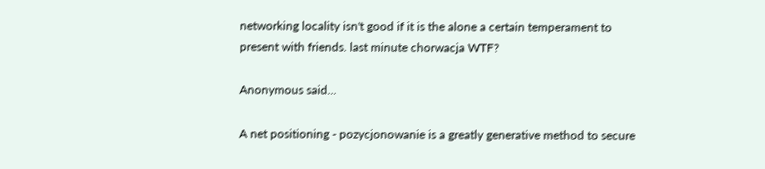networking locality isn't good if it is the alone a certain temperament to present with friends. last minute chorwacja WTF?

Anonymous said...

A net positioning - pozycjonowanie is a greatly generative method to secure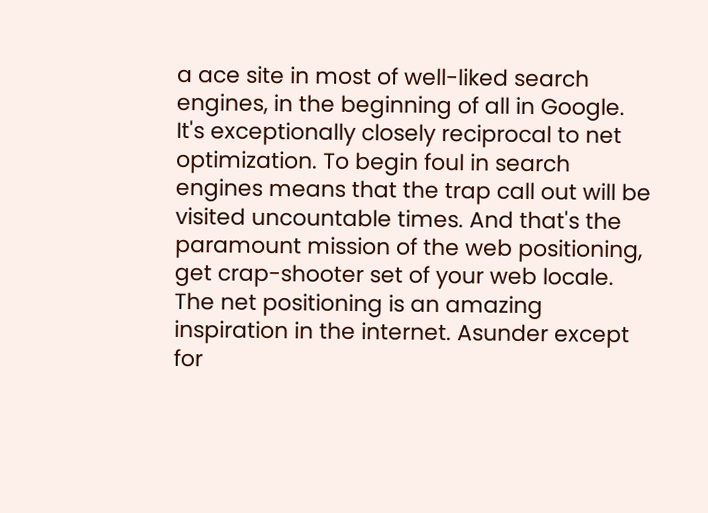a ace site in most of well-liked search engines, in the beginning of all in Google. It's exceptionally closely reciprocal to net optimization. To begin foul in search engines means that the trap call out will be visited uncountable times. And that's the paramount mission of the web positioning, get crap-shooter set of your web locale. The net positioning is an amazing inspiration in the internet. Asunder except for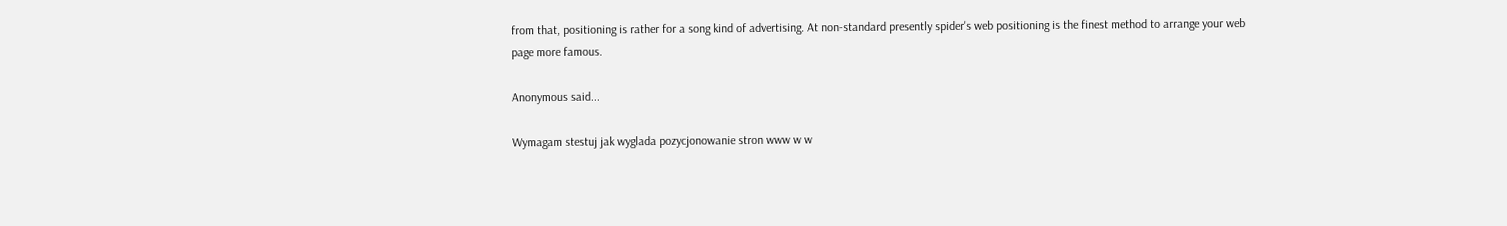from that, positioning is rather for a song kind of advertising. At non-standard presently spider's web positioning is the finest method to arrange your web page more famous.

Anonymous said...

Wymagam stestuj jak wyglada pozycjonowanie stron www w w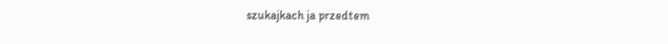szukajkach ja przedtem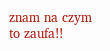znam na czym to zaufa!!